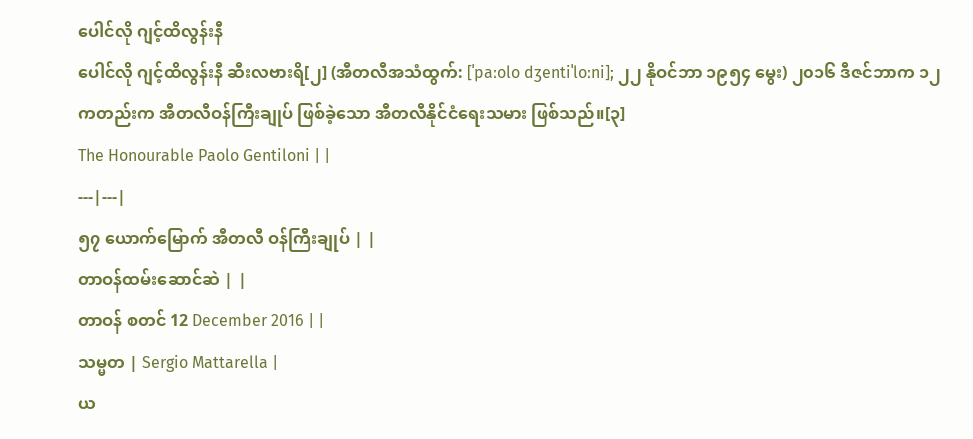ပေါင်လို ဂျင့်ထိလွန်းနီ
ပေါင်လို ဂျင့်ထိလွန်းနီ ဆီးလဗားရိ[၂] (အီတလီအသံထွက်: [ˈpaːolo dʒentiˈloːni]; ၂၂ နိုဝင်ဘာ ၁၉၅၄ မွေး) ၂၀၁၆ ဒီဇင်ဘာက ၁၂ ကတည်းက အီတလီဝန်ကြီးချုပ် ဖြစ်ခဲ့သော အီတလီနိုင်ငံရေးသမား ဖြစ်သည်။[၃]
The Honourable Paolo Gentiloni | |
---|---|
၅၇ ယောက်မြောက် အီတလီ ဝန်ကြီးချုပ် | |
တာဝန်ထမ်းဆောင်ဆဲ | |
တာဝန် စတင် 12 December 2016 | |
သမ္မတ | Sergio Mattarella |
ယ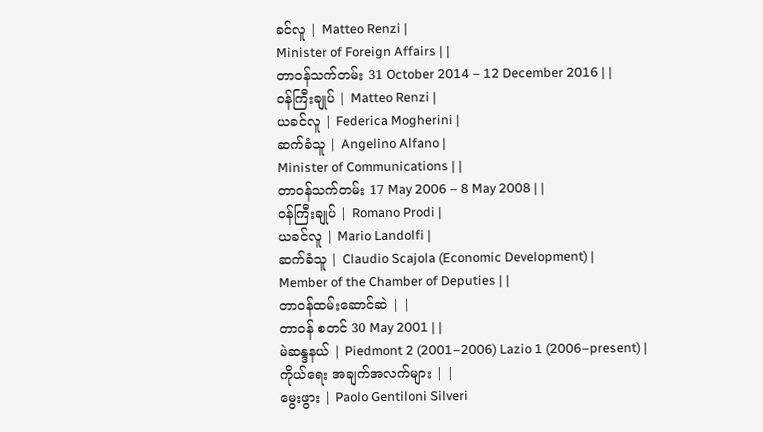ခင်လူ | Matteo Renzi |
Minister of Foreign Affairs | |
တာဝန်သက်တမ်း 31 October 2014 – 12 December 2016 | |
ဝန်ကြီးချုပ် | Matteo Renzi |
ယခင်လူ | Federica Mogherini |
ဆက်ခံသူ | Angelino Alfano |
Minister of Communications | |
တာဝန်သက်တမ်း 17 May 2006 – 8 May 2008 | |
ဝန်ကြီးချုပ် | Romano Prodi |
ယခင်လူ | Mario Landolfi |
ဆက်ခံသူ | Claudio Scajola (Economic Development) |
Member of the Chamber of Deputies | |
တာဝန်ထမ်းဆောင်ဆဲ | |
တာဝန် စတင် 30 May 2001 | |
မဲဆန္ဒနယ် | Piedmont 2 (2001–2006) Lazio 1 (2006–present) |
ကိုယ်ရေး အချက်အလက်များ | |
မွေးဖွား | Paolo Gentiloni Silveri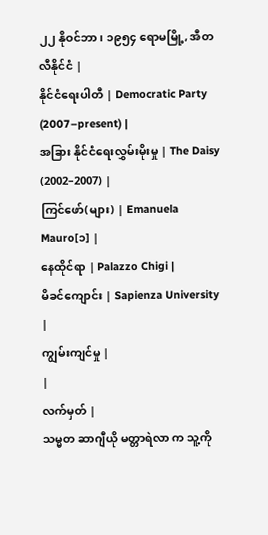၂၂ နိုဝင်ဘာ၊ ၁၉၅၄ ရောမမြို့, အီတလီနိုင်ငံ |
နိုင်ငံရေးပါတီ | Democratic Party (2007–present) |
အခြား နိုင်ငံရေးလွှမ်းမိုးမှု | The Daisy (2002–2007) |
ကြင်ဖော်(များ) | Emanuela Mauro[၁] |
နေထိုင်ရာ | Palazzo Chigi |
မိခင်ကျောင်း | Sapienza University |
ကျွမ်းကျင်မှု |
|
လက်မှတ် |
သမ္မတ ဆာဂျီယို မတ္တာရဲလာ က သူ့ကို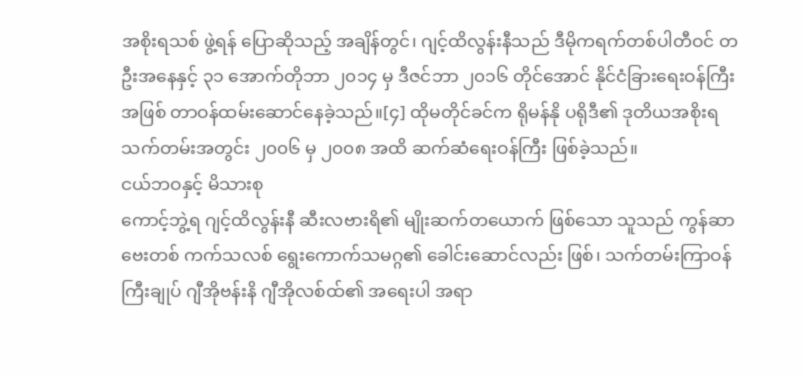အစိုးရသစ် ဖွဲ့ရန် ပြောဆိုသည့် အချိန်တွင်၊ ဂျင့်ထိလွန်းနီသည် ဒီမိုကရက်တစ်ပါတီဝင် တဦးအနေနှင့် ၃၁ အောက်တိုဘာ ၂၀၁၄ မှ ဒီဇင်ဘာ ၂၀၁၆ တိုင်အောင် နိုင်ငံခြားရေးဝန်ကြီးအဖြစ် တာဝန်ထမ်းဆောင်နေခဲ့သည်။[၄] ထိုမတိုင်ခင်က ရိုမန်နို ပရိုဒီ၏ ဒုတိယအစိုးရသက်တမ်းအတွင်း ၂၀၀၆ မှ ၂၀၀၈ အထိ ဆက်ဆံရေးဝန်ကြီး ဖြစ်ခဲ့သည်။
ငယ်ဘဝနှင့် မိသားစု
ကောင့်ဘွဲ့ရ ဂျင့်ထိလွန်းနီ ဆီးလဗားရိ၏ မျိုးဆက်တယောက် ဖြစ်သော သူသည် ကွန်ဆာဗေးတစ် ကက်သလစ် ရွေးကောက်သမဂ္ဂ၏ ခေါင်းဆောင်လည်း ဖြစ်၊ သက်တမ်းကြာဝန်ကြီးချုပ် ဂျီအိုဗန်းနိ ဂျီအိုလစ်ထ်၏ အရေးပါ အရာ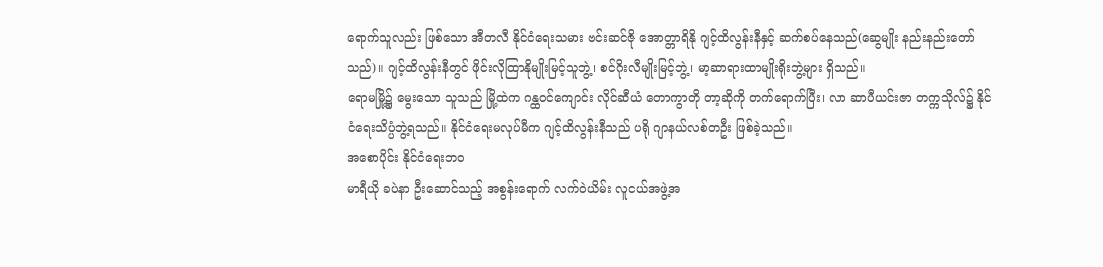ရောက်သူလည်း ဖြစ်သော အီတလီ နိုင်ငံရေးသမား ဗင်းဆင်ဇို အောတ္တာရိနို ဂျင့်ထိလွန်းနီနှင့် ဆက်စပ်နေသည်(ဆွေမျိုး နည်းနည်းတော်သည်)။ ဂျင့်ထိလွန်းနီတွင် ဖိုင်းလိုထြာနိုမျိုးမြင့်သူဘွဲ့၊ စင်ဂိုးလီမျိုးမြင့်ဘွဲ့၊ မာ့ဆာရားထာမျိုးရိုးဘွဲ့များ ရှိသည်။
ရောမမြို့၌ မွေးသော သူသည် မြို့ထဲက ဂန္ထဝင်ကျောင်း လိုင်ဆီယံ တောကွာတို တာ့ဆိုကို တက်ရောက်ပြီး၊ လာ ဆာပီယင်းဇာ တက္ကသိုလ်၌ နိုင်ငံရေးသိပ္ပံဘွဲ့ရသည်။ နိုင်ငံရေးမလုပ်မီက ဂျင့်ထိလွန်းနီသည် ပရို ဂျာနယ်လစ်တဦး ဖြစ်ခဲ့သည်။
အစောပိုင်း နိုင်ငံရေးဘဝ
မာရီယို ခပဲနာ ဦးဆောင်သည့် အစွန်းရောက် လက်ဝဲယိမ်း လူငယ်အဖွဲ့အ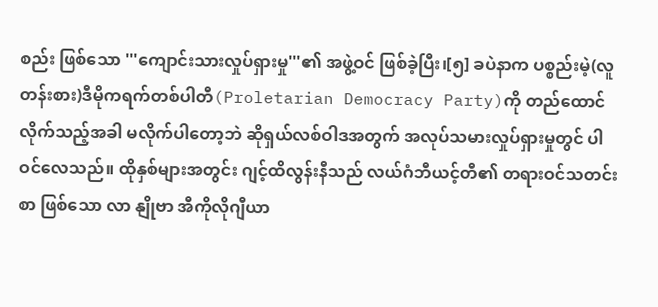စည်း ဖြစ်သော '''ကျောင်းသားလှုပ်ရှားမှု'''၏ အဖွဲ့ဝင် ဖြစ်ခဲ့ပြီး၊[၅] ခပဲနာက ပစ္စည်းမဲ့(လူတန်းစား)ဒီမိုကရက်တစ်ပါတီ(Proletarian Democracy Party)ကို တည်ထောင်လိုက်သည့်အခါ မလိုက်ပါတော့ဘဲ ဆိုရှယ်လစ်ဝါဒအတွက် အလုပ်သမားလှုပ်ရှားမှုတွင် ပါဝင်လေသည်။ ထိုနှစ်များအတွင်း ဂျင့်ထိလွန်းနီသည် လယ်ဂံဘီယင့်တီ၏ တရားဝင်သတင်းစာ ဖြစ်သော လာ နျိုဗာ အီကိုလိုဂျီယာ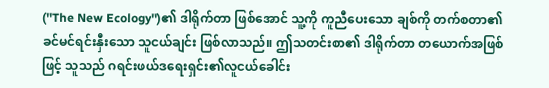(''The New Ecology'')၏ ဒါရိုက်တာ ဖြစ်အောင် သူ့ကို ကူညီပေးသော ချစ်ကို တက်စတာ၏ ခင်မင်ရင်းနှီးသော သူငယ်ချင်း ဖြစ်လာသည်။ ဤသတင်းစာ၏ ဒါရိုက်တာ တယောက်အဖြစ်ဖြင့် သူသည် ဂရင်းဖယ်ဒရေးရှင်း၏လူငယ်ခေါင်း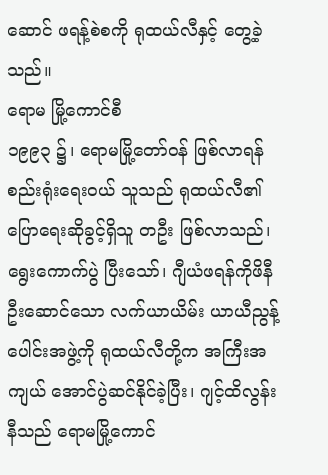ဆောင် ဖရန့်စဲစကို ရုထယ်လီနှင့် တွေ့ခဲ့သည်။
ရောမ မြို့ကောင်စီ
၁၉၉၃ ၌၊ ရောမမြို့တော်ဝန် ဖြစ်လာရန် စည်းရုံးရေးဝယ် သူသည် ရုထယ်လီ၏ ပြောရေးဆိုခွင့်ရှိသူ တဦး ဖြစ်လာသည်၊ ရွေးကောက်ပွဲ ပြီးသော်၊ ဂျီယံဖရန်ကိုဖိနီ ဦးဆောင်သော လက်ယာယိမ်း ယာယီညွန့်ပေါင်းအဖွဲ့ကို ရုထယ်လီတို့က အကြီးအကျယ် အောင်ပွဲဆင်နိုင်ခဲ့ပြီး၊ ဂျင့်ထိလွန်းနီသည် ရောမမြို့ကောင်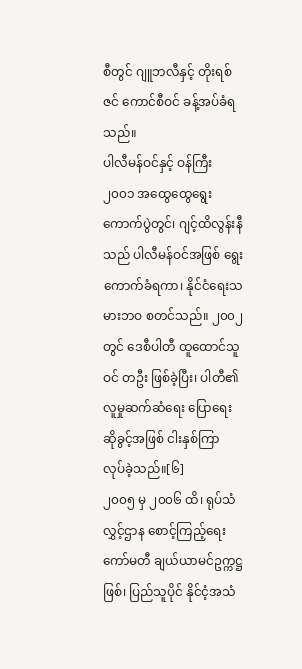စီတွင် ဂျူဘလီနှင့် တိုးရစ်ဇင် ကောင်စီဝင် ခန့်အပ်ခံရသည်။
ပါလီမန်ဝင်နှင့် ဝန်ကြီး
၂၀၀၁ အထွေထွေရွေးကောက်ပွဲတွင်၊ ဂျင့်ထိလွန်းနီသည် ပါလီမန်ဝင်အဖြစ် ရွေးကောက်ခံရကာ၊ နိုင်ငံရေးသမားဘဝ စတင်သည်။ ၂၀၀၂ တွင် ဒေစီပါတီ ထူထောင်သူဝင် တဦး ဖြစ်ခဲ့ပြီး၊ ပါတီ၏ လူမှုဆက်ဆံရေး ပြောရေးဆိုခွင့်အဖြစ် ငါးနှစ်ကြာ လုပ်ခဲ့သည်။[၆]
၂၀၀၅ မှ ၂၀၀၆ ထိ၊ ရုပ်သံလွှင့်ဌာန စောင့်ကြည့်ရေးကော်မတီ ချယ်ယာမင်ဥက္ကဋ္ဌ ဖြစ်၊ ပြည်သူပိုင် နိုင်ငံ့အသံ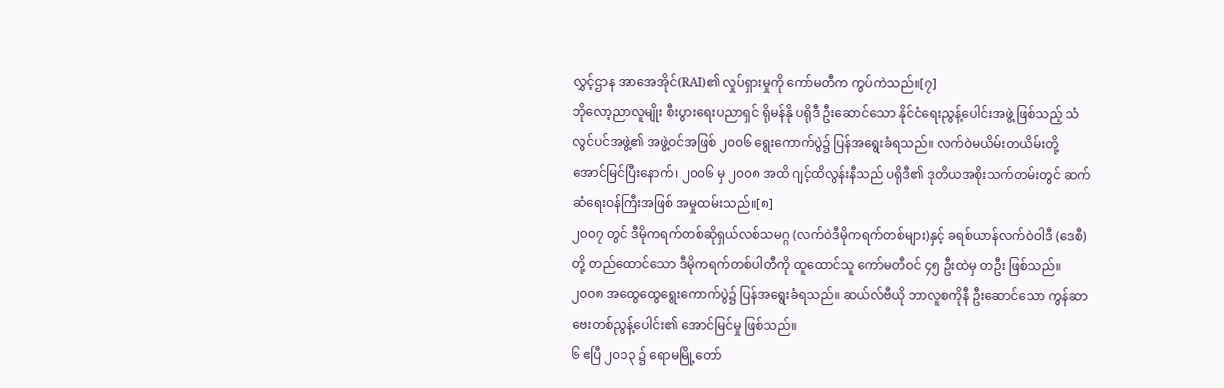လွှင့်ဌာန အာအေအိုင်(RAI)၏ လှုပ်ရှားမှုကို ကော်မတီက ကွပ်ကဲသည်။[၇]
ဘိုလော့ညာလူမျိုး စီးပွားရေးပညာရှင် ရိုမန်နို ပရိုဒီ ဦးဆောင်သော နိုင်ငံရေးညွန့်ပေါင်းအဖွဲ့ ဖြစ်သည့် သံလွင်ပင်အဖွဲ့၏ အဖွဲ့ဝင်အဖြစ် ၂၀၀၆ ရွေးကောက်ပွဲ၌ ပြန်အရွေးခံရသည်။ လက်ဝဲမယိမ်းတယိမ်းတို့ အောင်မြင်ပြီးနောက်၊ ၂၀၀၆ မှ ၂၀၀၈ အထိ ဂျင့်ထိလွန်းနီသည် ပရိုဒီ၏ ဒုတိယအစိုးသက်တမ်းတွင် ဆက်ဆံရေးဝန်ကြီးအဖြစ် အမှုထမ်းသည်။[၈]
၂၀၀၇ တွင် ဒီမိုကရက်တစ်ဆိုရှယ်လစ်သမဂ္ဂ (လက်ဝဲဒီမိုကရက်တစ်များ)နှင့် ခရစ်ယာန်လက်ဝဲဝါဒီ (ဒေစီ)တို့ တည်ထောင်သော ဒီမိုကရက်တစ်ပါတီကို ထူထောင်သူ ကော်မတီဝင် ၄၅ ဦးထဲမှ တဦး ဖြစ်သည်။
၂၀၀၈ အထွေထွေရွေးကောက်ပွဲ၌ ပြန်အရွေးခံရသည်။ ဆယ်လ်ဗီယို ဘာလူစကိုနီ ဦးဆောင်သော ကွန်ဆာဗေးတစ်ညွန့်ပေါင်း၏ အောင်မြင်မှု ဖြစ်သည်။
၆ ဧပြီ ၂၀၁၃ ၌ ရောမမြို့တော်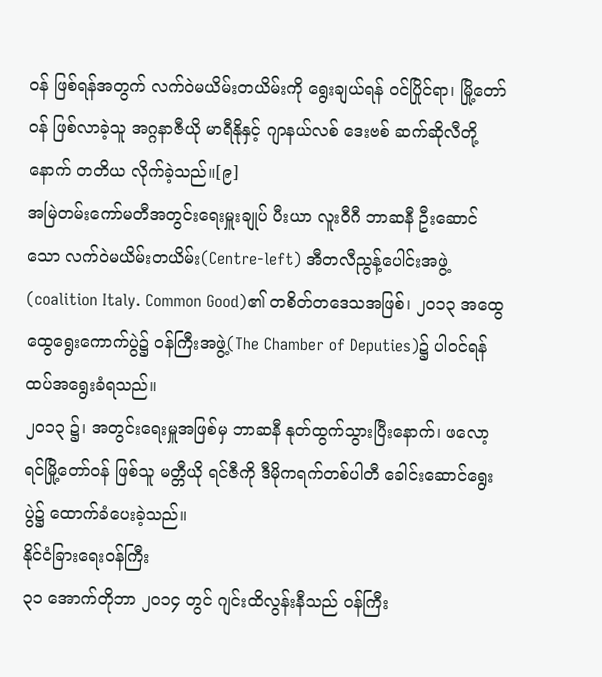ဝန် ဖြစ်ရန်အတွက် လက်ဝဲမယိမ်းတယိမ်းကို ရွေးချယ်ရန် ဝင်ပြိုင်ရာ၊ မြို့တော်ဝန် ဖြစ်လာခဲ့သူ အဂ္ဂနာဇီယို မာရီနိုနှင့် ဂျာနယ်လစ် ဒေးဗစ် ဆက်ဆိုလီတို့နောက် တတိယ လိုက်ခဲ့သည်။[၉]
အမြဲတမ်းကော်မတီအတွင်းရေးမှူးချုပ် ပီးယာ လူးဝီဂီ ဘာဆနီ ဦးဆောင်သော လက်ဝဲမယိမ်းတယိမ်း(Centre-left) အီတလီညွန့်ပေါင်းအဖွဲ့(coalition Italy. Common Good)၏ တစိတ်တဒေသအဖြစ်၊ ၂၀၁၃ အထွေထွေရွေးကောက်ပွဲ၌ ဝန်ကြီးအဖွဲ့(The Chamber of Deputies)၌ ပါဝင်ရန် ထပ်အရွေးခံရသည်။
၂၀၁၃ ၌၊ အတွင်းရေးမှူအဖြစ်မှ ဘာဆနီ နုတ်ထွက်သွားပြီးနောက်၊ ဖလော့ရင်မြို့တော်ဝန် ဖြစ်သူ မတ္တီယို ရင်ဇီကို ဒီမိုကရက်တစ်ပါတီ ခေါင်းဆောင်ရွေးပွဲ၌ ထောက်ခံပေးခဲ့သည်။
နိုင်ငံခြားရေးဝန်ကြီး
၃၁ အောက်တိုဘာ ၂၀၁၄ တွင် ဂျင်းထိလွန်းနီသည် ဝန်ကြီး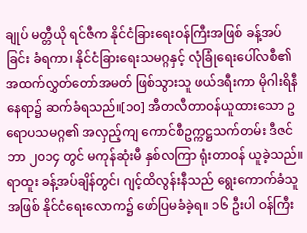ချုပ် မတ္တီယို ရင်ဇီက နိုင်ငံခြားရေးဝန်ကြီးအဖြစ် ခန့်အပ်ခြင်း ခံရကာ၊ နိုင်ငံခြားရေးသမဂ္ဂနှင့် လုံခြုံရေးပေါ်လစီ၏ အထက်လွှတ်တော်အမတ် ဖြစ်သွားသူ ဖယ်ဒရီးကာ မိုဂါးရိနီ နေရာ၌ ဆက်ခံရသည်။[၁၀] အီတလီတာဝန်ယူထားသော ဥရောပသမဂ္ဂ၏ အလှည့်ကျ ကောင်စီဥက္ကဋ္ဌသက်တမ်း ဒီဇင်ဘာ ၂၀၁၄ တွင် မကုန်ဆုံးမီ နှစ်လကြာ ရုံးတာဝန် ယူခဲ့သည်။
ရာထူး ခန့်အပ်ချိန်တွင်၊ ဂျင့်ထိလွန်းနီသည် ရွေးကောက်ခံသူအဖြစ် နိုင်ငံရေးလောက၌ ဖော်ပြမခံခဲ့ရ။ ၁၆ ဦးပါ ဝန်ကြီး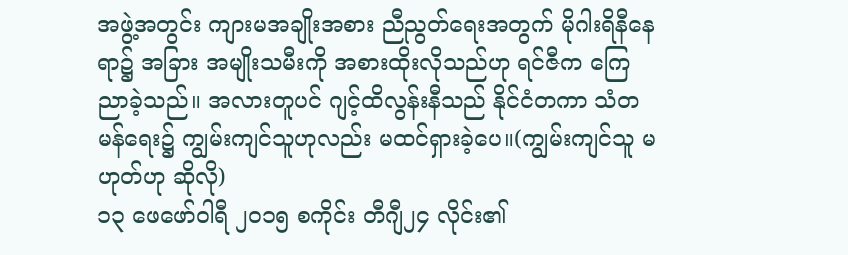အဖွဲ့အတွင်း ကျားမအချိုးအစား ညီညွတ်ရေးအတွက် မိုဂါးရိနီနေရာ၌ အခြား အမျိုးသမီးကို အစားထိုးလိုသည်ဟု ရင်ဇီက ကြေညာခဲ့သည်။ အလားတူပင် ဂျင့်ထိလွန်းနီသည် နိုင်ငံတကာ သံတမန်ရေး၌ ကျွမ်းကျင်သူဟုလည်း မထင်ရှားခဲ့ပေ။(ကျွမ်းကျင်သူ မဟုတ်ဟု ဆိုလို)
၁၃ ဖေဖော်ဝါရီ ၂၀၁၅ စကိုင်း တီဂျီ၂၄ လိုင်း၏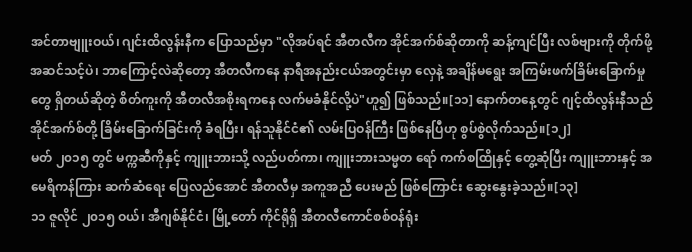အင်တာဗျူးဝယ်၊ ဂျင်းထိလွန်းနီက ပြောသည်မှာ "လိုအပ်ရင် အီတလီက အိုင်အက်စ်ဆိုတာကို ဆန့်ကျင်ပြီး လစ်ဗျားကို တိုက်ဖို့ အဆင်သင့်ပဲ၊ ဘာကြောင့်လဲဆိုတော့ အီတလီကနေ နာရီအနည်းငယ်အတွင်းမှာ လှေနဲ့ အချိန်မရွေး အကြမ်းဖက်ခြိမ်းခြောက်မှုတွေ ရှိတယ်ဆိုတဲ့ စိတ်ကူးကို အီတလီအစိုးရကနေ လက်မခံနိုင်လို့ပဲ"ဟူ၍ ဖြစ်သည်။[၁၁] နောက်တနေ့တွင် ဂျင့်ထိလွန်းနီသည် အိုင်အက်စ်တို့ ခြိမ်းခြောက်ခြင်းကို ခံရပြီး၊ ရန်သူနိုင်ငံ၏ လမ်းပြဝန်ကြီး ဖြစ်နေပြီဟု စွပ်စွဲလိုက်သည်။[၁၂]
မတ် ၂၀၁၅ တွင် မက္ကဆီကိုနှင့် ကျူးဘားသို့ လည်ပတ်ကာ၊ ကျူးဘားသမ္မတ ရော် ကက်စထြိုနှင့် တွေ့ဆုံပြီး ကျူးဘားနှင့် အမေရိကန်ကြား ဆက်ဆံရေး ပြေလည်အောင် အီတလီမှ အကူအညီ ပေးမည် ဖြစ်ကြောင်း ဆွေးနွေးခဲ့သည်။[၁၃]
၁၁ ဇူလိုင် ၂၀၁၅ ဝယ်၊ အီဂျစ်နိုင်ငံ၊ မြို့တော် ကိုင်ရိုရှိ အီတလီကောင်စစ်ဝန်ရုံး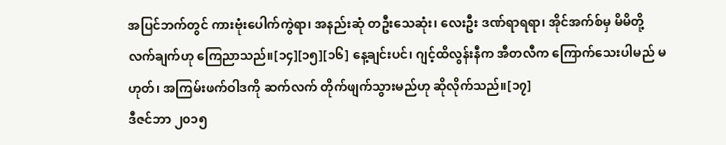အပြင်ဘက်တွင် ကားဗုံးပေါက်ကွဲရာ၊ အနည်းဆုံ တဦးသေဆုံး၊ လေးဦး ဒဏ်ရာရရာ၊ အိုင်အက်စ်မှ မိမိတို့ လက်ချက်ဟု ကြေညာသည်။[၁၄][၁၅][၁၆] နေ့ချင်းပင်၊ ဂျင့်ထိလွန်းနီက အီတလီက ကြောက်သေးပါမည် မဟုတ်၊ အကြမ်းဖက်ဝါဒကို ဆက်လက် တိုက်ဖျက်သွားမည်ဟု ဆိုလိုက်သည်။[၁၇]
ဒီဇင်ဘာ ၂၀၁၅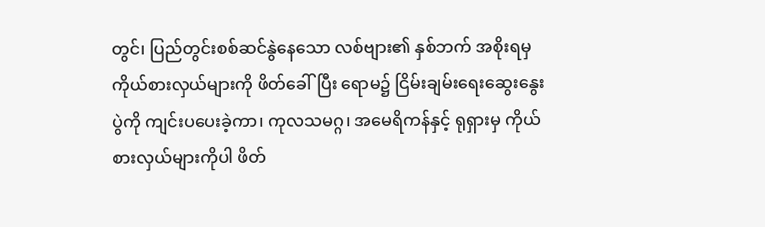တွင်၊ ပြည်တွင်းစစ်ဆင်နွဲနေသော လစ်ဗျား၏ နှစ်ဘက် အစိုးရမှ ကိုယ်စားလှယ်များကို ဖိတ်ခေါ်ပြီး ရောမ၌ ငြိမ်းချမ်းရေးဆွေးနွေးပွဲကို ကျင်းပပေးခဲ့ကာ၊ ကုလသမဂ္ဂ၊ အမေရိကန်နှင့် ရုရှားမှ ကိုယ်စားလှယ်များကိုပါ ဖိတ်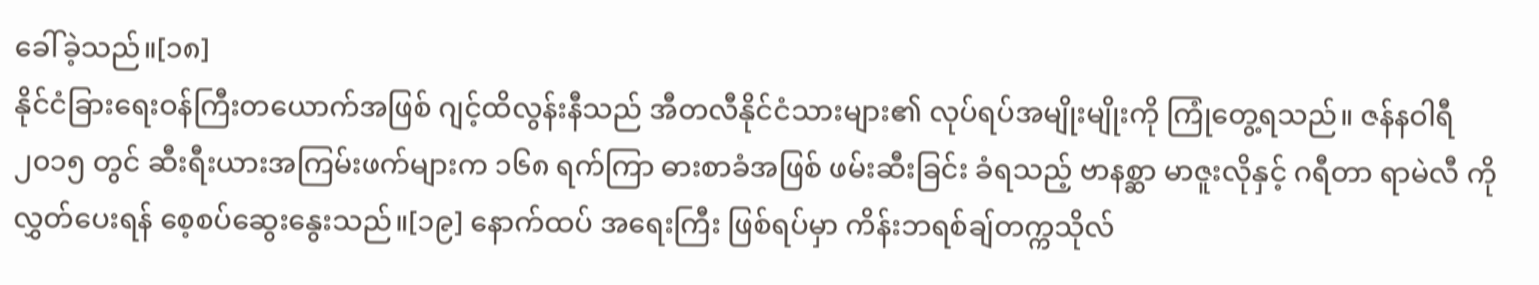ခေါ်ခဲ့သည်။[၁၈]
နိုင်ငံခြားရေးဝန်ကြီးတယောက်အဖြစ် ဂျင့်ထိလွန်းနီသည် အီတလီနိုင်ငံသားများ၏ လုပ်ရပ်အမျိုးမျိုးကို ကြုံတွေ့ရသည်။ ဇန်နဝါရီ ၂၀၁၅ တွင် ဆီးရီးယားအကြမ်းဖက်များက ၁၆၈ ရက်ကြာ ဓားစာခံအဖြစ် ဖမ်းဆီးခြင်း ခံရသည့် ဗာနစ္ဆာ မာဇူးလိုနှင့် ဂရီတာ ရာမဲလီ ကို လွှတ်ပေးရန် စေ့စပ်ဆွေးနွေးသည်။[၁၉] နောက်ထပ် အရေးကြီး ဖြစ်ရပ်မှာ ကိန်းဘရစ်ချ်တက္ကသိုလ်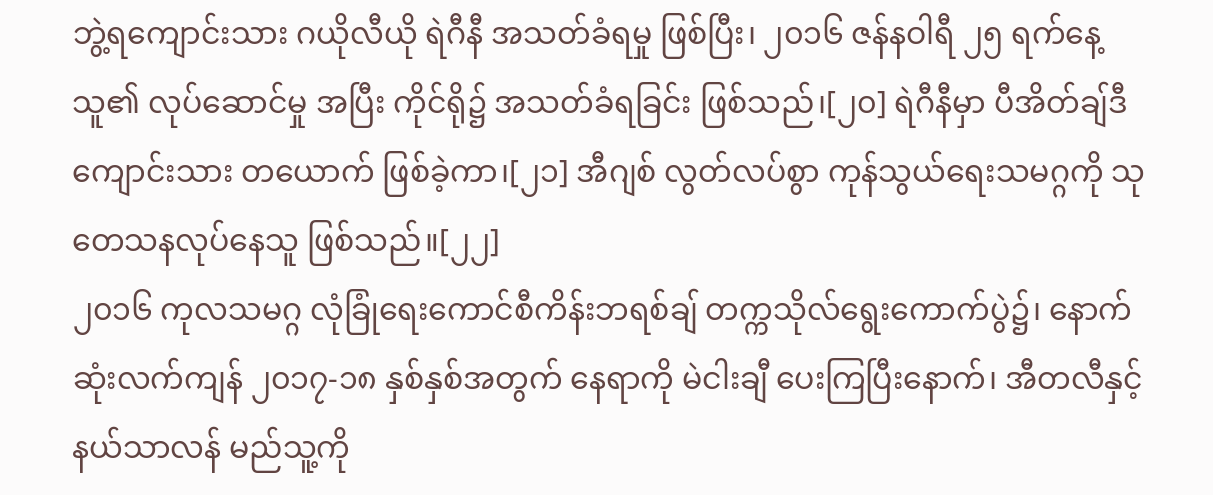ဘွဲ့ရကျောင်းသား ဂယိုလီယို ရဲဂီနီ အသတ်ခံရမှု ဖြစ်ပြီး၊ ၂၀၁၆ ဇန်နဝါရီ ၂၅ ရက်နေ့ သူ၏ လုပ်ဆောင်မှု အပြီး ကိုင်ရို၌ အသတ်ခံရခြင်း ဖြစ်သည်၊[၂၀] ရဲဂီနီမှာ ပီအိတ်ချ်ဒီကျောင်းသား တယောက် ဖြစ်ခဲ့ကာ၊[၂၁] အီဂျစ် လွတ်လပ်စွာ ကုန်သွယ်ရေးသမဂ္ဂကို သုတေသနလုပ်နေသူ ဖြစ်သည်။[၂၂]
၂၀၁၆ ကုလသမဂ္ဂ လုံခြုံရေးကောင်စီကိန်းဘရစ်ချ် တက္ကသိုလ်ရွေးကောက်ပွဲ၌၊ နောက်ဆုံးလက်ကျန် ၂၀၁၇-၁၈ နှစ်နှစ်အတွက် နေရာကို မဲငါးချီ ပေးကြပြီးနောက်၊ အီတလီနှင့် နယ်သာလန် မည်သူ့ကို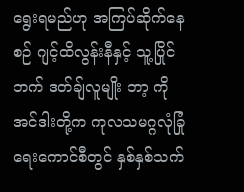ရွေးရမည်ဟု အကြပ်ဆိုက်နေစဉ် ဂျင့်ထိလွန်းနီနှင့် သူ့ပြိုင်ဘက် ဒတ်ချ်လူမျိုး ဘာ့ ကိုအင်ဒါးတို့က ကုလသမဂ္ဂလုံခြုံရေးကောင်စီတွင် နှစ်နှစ်သက်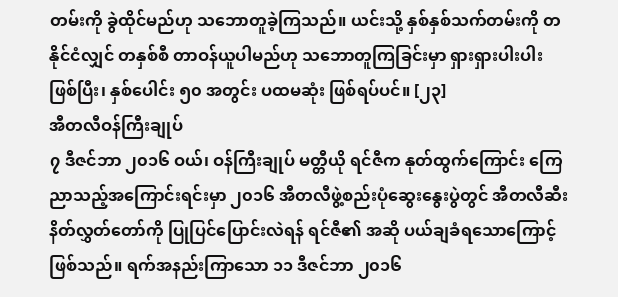တမ်းကို ခွဲထိုင်မည်ဟု သဘောတူခဲ့ကြသည်။ ယင်းသို့ နှစ်နှစ်သက်တမ်းကို တနိုင်ငံလျှင် တနှစ်စီ တာဝန်ယူပါမည်ဟု သဘောတူကြခြင်းမှာ ရှားရှားပါးပါး ဖြစ်ပြီး၊ နှစ်ပေါင်း ၅၀ အတွင်း ပထမဆုံး ဖြစ်ရပ်ပင်။ [၂၃]
အီတလီဝန်ကြီးချုပ်
၇ ဒီဇင်ဘာ ၂၀၁၆ ဝယ်၊ ဝန်ကြီးချုပ် မတ္တီယို ရင်ဇီက နုတ်ထွက်ကြောင်း ကြေညာသည့်အကြောင်းရင်းမှာ ၂၀၁၆ အီတလီဖွဲ့စည်းပုံဆွေးနွေးပွဲတွင် အီတလီဆီးနိတ်လွှတ်တော်ကို ပြုပြင်ပြောင်းလဲရန် ရင်ဇီ၏ အဆို ပယ်ချခံရသောကြောင့် ဖြစ်သည်။ ရက်အနည်းကြာသော ၁၁ ဒီဇင်ဘာ ၂၀၁၆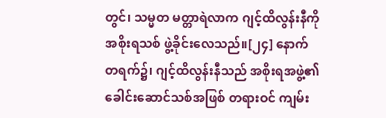တွင်၊ သမ္မတ မတ္တာရဲလာက ဂျင့်ထိလွန်းနီကို အစိုးရသစ် ဖွဲ့ခိုင်းလေသည်။[၂၄] နောက်တရက်၌၊ ဂျင့်ထိလွန်းနီသည် အစိုးရအဖွဲ့၏ ခေါင်းဆောင်သစ်အဖြစ် တရားဝင် ကျမ်း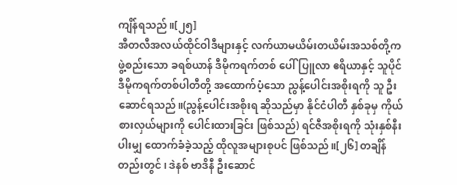ကျိန်ရသည်။[၂၅]
အီတလီအလယ်ထိုင်ဝါဒီများနှင့် လက်ယာမယိမ်းတယိမ်းအသစ်တို့က ဖွဲ့စည်းသော ခရစ်ယာန် ဒီမိုကရက်တစ် ပေါ်ပြူလာ ဧရိယာနှင့် သူပိုင် ဒီမိုကရက်တစ်ပါတီတို့ အထောက်ပံ့သော ညွန့်ပေါင်းအစိုးရကို သူ ဦးဆောင်ရသည်။(ညွန့်ပေါင်းအစိုးရ ဆိုသည်မှာ နိုင်ငံပါတီ နှစ်ခုမှ ကိုယ်စားလှယ်များကို ပေါင်းထားခြင်း ဖြစ်သည်) ရင်ဇီအစိုးရကို သုံးနှစ်နီးပါးမျှ ထောက်ခံခဲ့သည့် ထိုလူအများစုပင် ဖြစ်သည်။[၂၆] တချိန်တည်းတွင်၊ ဒဲနစ် ဗာဒိနီ ဦးဆောင်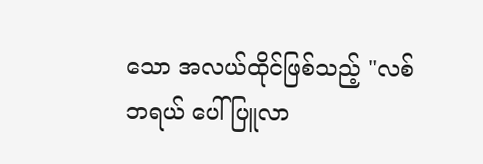သော အလယ်ထိုင်ဖြစ်သည့် "လစ်ဘရယ် ပေါ်ပြူလာ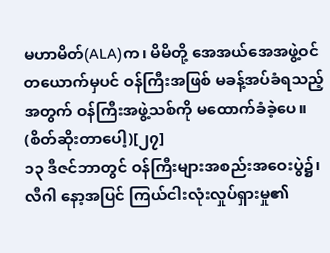မဟာမိတ်(ALA)က၊ မိမိတို့ အေအယ်အေအဖွဲ့ဝင် တယောက်မှပင် ဝန်ကြီးအဖြစ် မခန့်အပ်ခံရသည့်အတွက် ဝန်ကြီးအဖွဲ့သစ်ကို မထောက်ခံခဲ့ပေ။ (စိတ်ဆိုးတာပေါ့)[၂၇]
၁၃ ဒီဇင်ဘာတွင် ဝန်ကြီးများအစည်းအဝေးပွဲ၌၊ လီဂါ နော့အပြင် ကြယ်ငါးလုံးလှုပ်ရှားမှု၏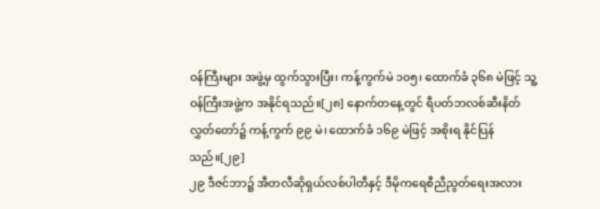ဝန်ကြီးများ အဖွဲ့မှ ထွက်သွားပြီး၊ ကန့်ကွက်မဲ ၁၀၅၊ ထောက်ခံ ၃၆၈ မဲဖြင့် သူ့ ဝန်ကြီးအဖွဲ့က အနိုင်ရသည်။[၂၈] နောက်တနေ့တွင် ရီပတ်ဘလစ်ဆီးနိတ်လွှတ်တော်၌ ကန့်ကွက် ၉၉ မဲ၊ ထောက်ခံ ၁၆၉ မဲဖြင့် အစိုးရ နိုင်ပြန်သည်။[၂၉]
၂၉ ဒီဇင်ဘာ၌ အီတလီဆိုရှယ်လစ်ပါတီနှင့် ဒီမိုကရေစီညီညွတ်ရေးအလား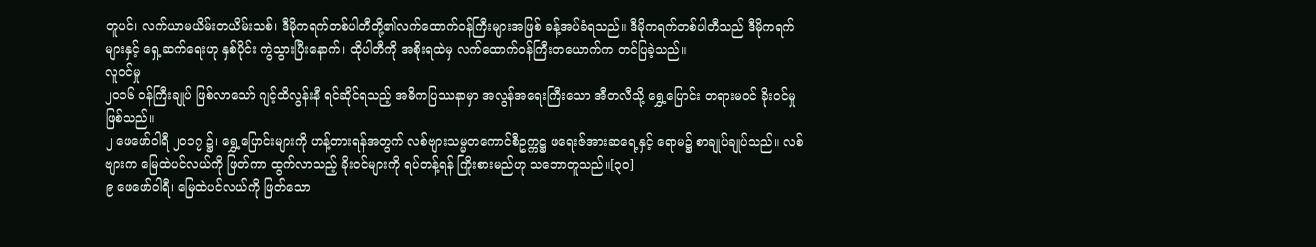တူပင်၊ လက်ယာမယိမ်းတယိမ်းသစ်၊ ဒီမိုကရက်တစ်ပါတီတို့၏လက်ထောက်ဝန်ကြီးများအဖြစ် ခန့်အပ်ခံရသည်။ ဒီမိုကရက်တစ်ပါတီသည် ဒီမိုကရက်များနှင့် ရှေ့ဆက်ရေးဟု နှစ်ပိုင်း ကွဲသွားပြီးနောက်၊ ထိုပါတီကို အစိုးရထဲမှ လက်ထောက်ဝန်ကြီးတယောက်က တင်ပြခဲ့သည်။
လူဝင်မှု
၂၀၁၆ ဝန်ကြီးချုပ် ဖြစ်လာသော် ဂျင့်ထိလွန်းနီ ရင်ဆိုင်ရသည့် အဓိကပြဿနာမှာ အလွန်အရေးကြီးသော အီတလီသို့ ရွှေ့ပြောင်း တရားမဝင် ခိုးဝင်မှု ဖြစ်သည်။
၂ ဖေဖော်ဝါရီ ၂၀၁၇ ၌၊ ရွှေ့ပြောင်းများကို ဟန့်တားရန်အတွက် လစ်ဗျားသမ္မတကောင်စီဥက္ကဋ္ဌ ဖရေးဇ်အားဆရေ့နှင့် ရောမ၌ စာချုပ်ချုပ်သည်။ လစ်ဗျားက မြေထဲပင်လယ်ကို ဖြတ်ကာ ထွက်လာသည့် ခိုးဝင်များကို ရပ်တန့်ရန် ကြိုးစားမည်ဟု သဘောတူသည်။[၃၀]
၉ ဖေဖော်ဝါရီ၊ မြေထဲပင်လယ်ကို ဖြတ်သော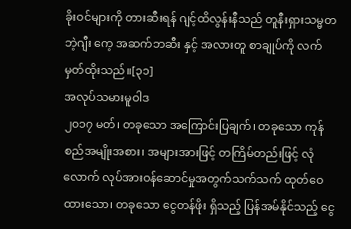ခိုးဝင်များကို တားဆီးရန် ဂျင့်ထိလွန်းနီသည် တူနီးရှားသမ္မတ ဘဲ့ဂျီး ကေ့ အဆက်ဘဆီး နှင့် အလားတူ စာချုပ်ကို လက်မှတ်ထိုးသည်။[၃၁]
အလုပ်သမားမူဝါဒ
၂၀၁၇ မတ်၊ တခုသော အကြောင်းပြချက်၊ တခုသော ကုန်စည်အမျိုးအစား၊ အများအားဖြင့် တကြိမ်တည်းဖြင့် လုံလောက် လုပ်အားဝန်ဆောင်မှုအတွက်သက်သက် ထုတ်ဝေထားသော၊ တခုသော ငွေတန်ဖိုး ရှိသည့် ပြန်အမ်နိုင်သည့် ငွေ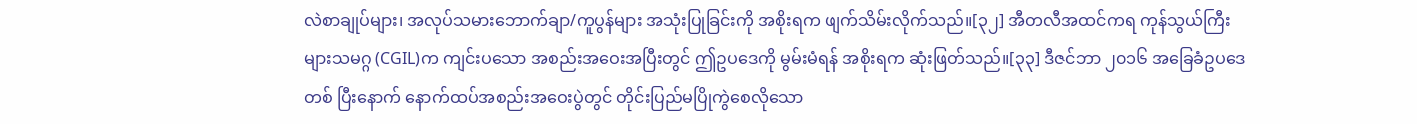လဲစာချုပ်များ၊ အလုပ်သမားဘောက်ချာ/ကူပွန်များ အသုံးပြုခြင်းကို အစိုးရက ဖျက်သိမ်းလိုက်သည်။[၃၂] အီတလီအထင်ကရ ကုန်သွယ်ကြီးများသမဂ္ဂ (CGIL)က ကျင်းပသော အစည်းအဝေးအပြီးတွင် ဤဥပဒေကို မွမ်းမံရန် အစိုးရက ဆုံးဖြတ်သည်။[၃၃] ဒီဇင်ဘာ ၂၀၁၆ အခြေခံဥပဒေ တစ် ပြီးနောက် နောက်ထပ်အစည်းအဝေးပွဲတွင် တိုင်းပြည်မပြိုကွဲစေလိုသော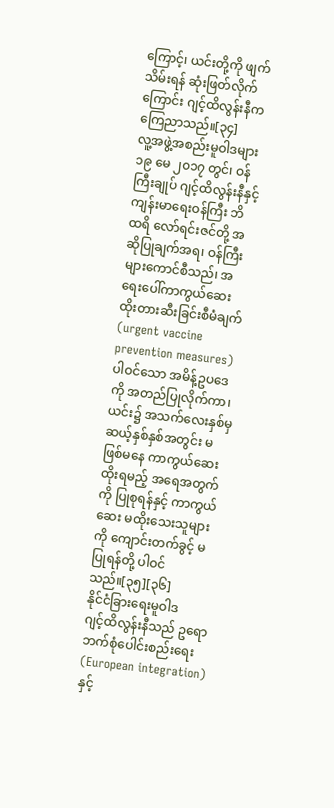ကြောင့်၊ ယင်းတို့ကို ဖျက်သိမ်းရန် ဆုံးဖြတ်လိုက်ကြောင်း ဂျင့်ထိလွန်းနီက ကြေညာသည်။[၃၄]
လူ့အဖွဲ့အစည်းမူဝါဒများ
၁၉ မေ ၂၀၁၇ တွင်၊ ဝန်ကြီးချုပ် ဂျင့်ထိလွန်းနီနှင့် ကျန်းမာရေးဝန်ကြီး ဘိထရိ လော်ရင်းဇင်တို့ အဆိုပြုချက်အရ၊ ဝန်ကြီးများကောင်စီသည်၊ အရေးပေါ်ကာကွယ်ဆေးထိုးတားဆီးခြင်းစီမံချက်(urgent vaccine prevention measures)ပါဝင်သော အမိန့်ဥပဒေကို အတည်ပြုလိုက်ကာ၊ ယင်း၌ အသက်လေးနှစ်မှ ဆယ့်နှစ်နှစ်အတွင်း မဖြစ်မနေ ကာကွယ်ဆေးထိုးရမည့် အရေအတွက်ကို ပြုစုရန်နှင့် ကာကွယ်ဆေး မထိုးသေးသူများကို ကျောင်းတက်ခွင့် မပြုရန်တို့ ပါဝင်သည်။[၃၅][၃၆]
နိုင်ငံခြားရေးမူဝါဒ
ဂျင့်ထိလွန်းနီသည် ဥရောဘက်စုံပေါင်းစည်းရေး(European integration)နှင့်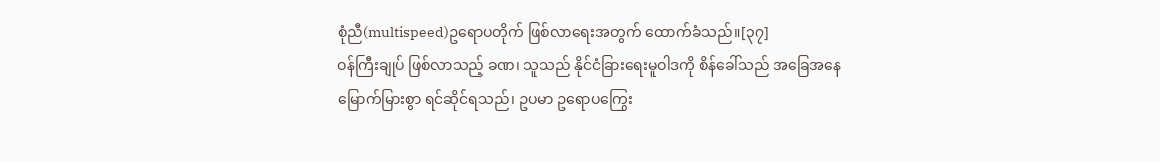စုံညီ(multispeed)ဥရောပတိုက် ဖြစ်လာရေးအတွက် ထောက်ခံသည်။[၃၇]
ဝန်ကြီးချုပ် ဖြစ်လာသည့် ခဏ၊ သူသည် နိုင်ငံခြားရေးမူဝါဒကို စိန်ခေါ်သည် အခြေအနေမြောက်မြားစွာ ရင်ဆိုင်ရသည်၊ ဥပမာ ဥရောပကြွေး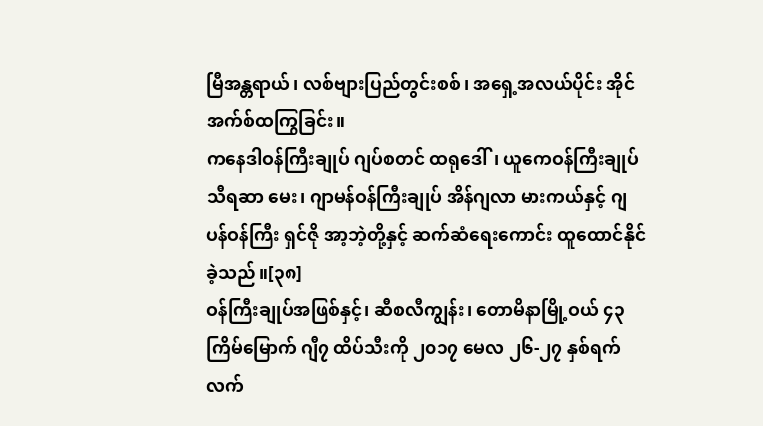မြီအန္တရာယ်၊ လစ်ဗျားပြည်တွင်းစစ်၊ အရှေ့အလယ်ပိုင်း အိုင်အက်စ်ထကြွခြင်း။
ကနေဒါဝန်ကြီးချုပ် ဂျပ်စတင် ထရုဒေါ်၊ ယူကေဝန်ကြီးချုပ် သီရဆာ မေး၊ ဂျာမန်ဝန်ကြီးချုပ် အိန်ဂျလာ မားကယ်နှင့် ဂျပန်ဝန်ကြီး ရှင်ဇို အာ့ဘဲ့တို့နှင့် ဆက်ဆံရေးကောင်း ထူထောင်နိုင်ခဲ့သည်။[၃၈]
ဝန်ကြီးချုပ်အဖြစ်နှင့်၊ ဆီစလီကျွန်း၊ တောမိနာမြို့ဝယ် ၄၃ ကြိမ်မြောက် ဂျီ၇ ထိပ်သီးကို ၂၀၁၇ မေလ ၂၆-၂၇ နှစ်ရက်လက်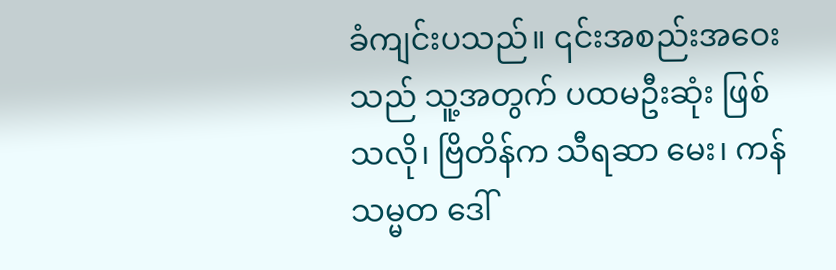ခံကျင်းပသည်။ ၎င်းအစည်းအဝေးသည် သူ့အတွက် ပထမဦးဆုံး ဖြစ်သလို၊ ဗြိတိန်က သီရဆာ မေး၊ ကန်သမ္မတ ဒေါ်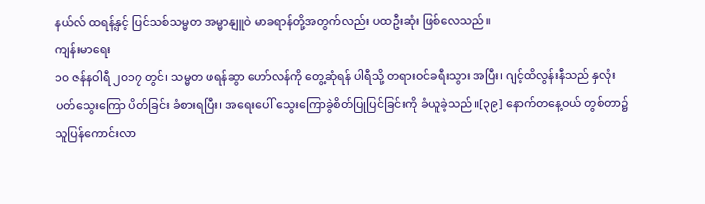နယ်လ် ထရန့်နှင့် ပြင်သစ်သမ္မတ အမ္မာနျူဝဲ မာခရာန်တို့အတွက်လည်း ပထဦးဆုံး ဖြစ်လေသည်။
ကျန်းမာရေး
၁၀ ဇန်နဝါရီ ၂၀၁၇ တွင်၊ သမ္မတ ဖရန်ဆွာ ဟော်လန်ကို တွေ့ဆုံရန် ပါရီသို့ တရားဝင်ခရီးသွား အပြီး၊ ဂျင့်ထိလွန်းနီသည် နှလုံးပတ်သွေးကြော ပိတ်ခြင်း ခံစားရပြီး၊ အရေးပေါ် သွေးကြောခွဲစိတ်ပြုပြင်ခြင်းကို ခံယူခဲ့သည်။[၃၉] နောက်တနေ့ဝယ် တွစ်တာ၌ သူပြန်ကောင်းလာ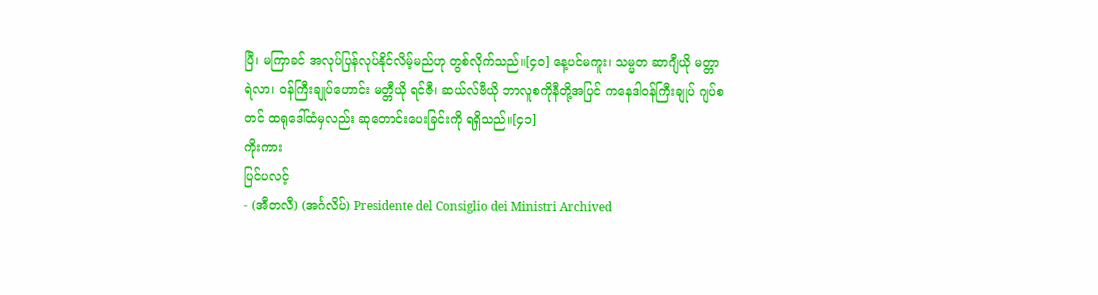ပြီ၊ မကြာခင် အလုပ်ပြန်လုပ်နိုင်လိမ့်မည်ဟု တွစ်လိုက်သည်။[၄၀] နေ့ပင်မကူး၊ သမ္မတ ဆာဂျီယို မတ္တာရဲလာ၊ ဝန်ကြီးချုပ်ဟောင်း မတ္တီယို ရင်ဇီ၊ ဆယ်လ်ဗီယို ဘာလူစကိုနီတို့အပြင် ကနေဒါဝန်ကြီးချုပ် ဂျပ်စတင် ထရုဒေါ်ထံမှလည်း ဆုတောင်းပေးခြင်းကို ရရှိသည်။[၄၁]
ကိုးကား
ပြင်ပလင့်
- (အီတလီ) (အင်္ဂလိပ်) Presidente del Consiglio dei Ministri Archived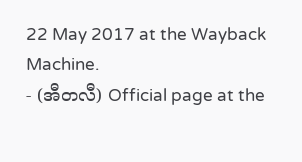22 May 2017 at the Wayback Machine.
- (အီတလီ) Official page at the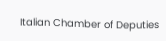Italian Chamber of Deputies